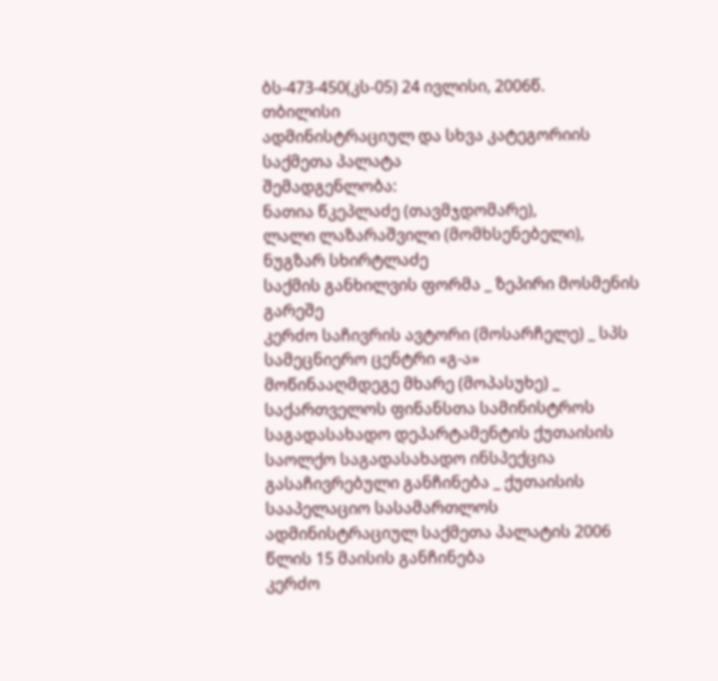ბს-473-450(კს-05) 24 ივლისი, 2006წ.
თბილისი
ადმინისტრაციულ და სხვა კატეგორიის
საქმეთა პალატა
შემადგენლობა:
ნათია წკეპლაძე (თავმჯდომარე),
ლალი ლაზარაშვილი (მომხსენებელი), ნუგზარ სხირტლაძე
საქმის განხილვის ფორმა _ ზეპირი მოსმენის გარეშე
კერძო საჩივრის ავტორი (მოსარჩელე) _ სპს სამეცნიერო ცენტრი «გ-ა»
მოწინააღმდეგე მხარე (მოპასუხე) _ საქართველოს ფინანსთა სამინისტროს საგადასახადო დეპარტამენტის ქუთაისის საოლქო საგადასახადო ინსპექცია
გასაჩივრებული განჩინება _ ქუთაისის სააპელაციო სასამართლოს ადმინისტრაციულ საქმეთა პალატის 2006 წლის 15 მაისის განჩინება
კერძო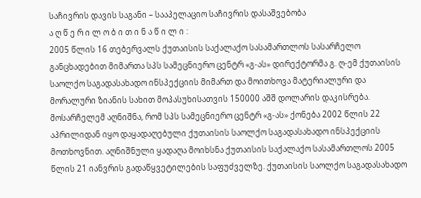საჩივრის დავის საგანი – სააპელაციო საჩივრის დასაშვებობა
ა ღ წ ე რ ი ლ ო ბ ი თ ი ნ ა წ ი ლ ი :
2005 წლის 16 თებერვალს ქუთაისის საქალაქო სასამართლოს სასარჩელო განცხადებით მიმართა სპს სამეცნიერო ცენტრ «გ-ას» დირექტორმა გ. ღ-ემ ქუთაისის საოლქო საგადასახადო ინსპექციის მიმართ და მოითხოვა მატერიალური და მორალური ზიანის სახით მოპასუხისათვის 150000 აშშ დოლარის დაკისრება.
მოსარჩელემ აღნიშნა, რომ სპს სამეცნიერო ცენტრ «გ-ას» ქონება 2002 წლის 22 აპრილიდან იყო დაყადაღებული ქუთაისის საოლქო საგადასახადო ინსპექციის მოთხოვნით. აღნიშნული ყადაღა მოიხსნა ქუთაისის საქალაქო სასამართლოს 2005 წლის 21 იანვრის გადაწყვეტილების საფუძველზე. ქუთაისის საოლქო საგადასახადო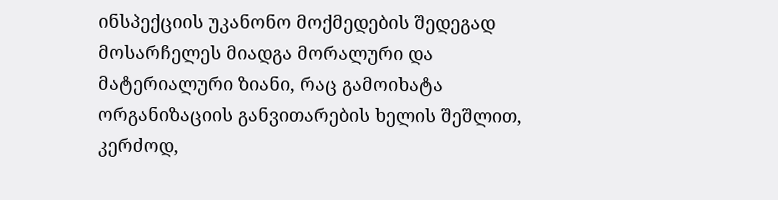ინსპექციის უკანონო მოქმედების შედეგად მოსარჩელეს მიადგა მორალური და მატერიალური ზიანი, რაც გამოიხატა ორგანიზაციის განვითარების ხელის შეშლით, კერძოდ,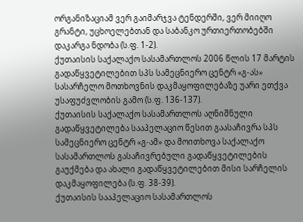ორგანიზაციამ ვერ გაიმარჯვა ტენდერში, ვერ მიიღო გრანტი, უცხოელებთან და საბანკო ურთიერთობებში დაკარგა ნდობა (ს.ფ. 1-2).
ქუთაისის საქალაქო სასამართლოს 2006 წლის 17 მარტის გადაწყვეტილებით სპს სამეცნიერო ცენტრ «გ-ას» სასარჩელო მოთხოვნის დაკმაყოფილებაზე უარი ეთქვა უსაფუძვლობის გამო (ს.ფ. 136-137).
ქუთაისის საქალაქო სასამართლოს აღნიშნული გადაწყვეტილება სააპელაციო წესით გაასაჩივრა სპს სამეცნიერო ცენტრ «გ-ამ» და მოითხოვა საქალაქო სასამართლოს გასაჩივრებული გადაწყვეტილების გაუქმება და ახალი გადაწყვეტილებით მისი სარჩელის დაკმაყოფილება (ს.ფ. 38-39).
ქუთაისის სააპელაციო სასამართლოს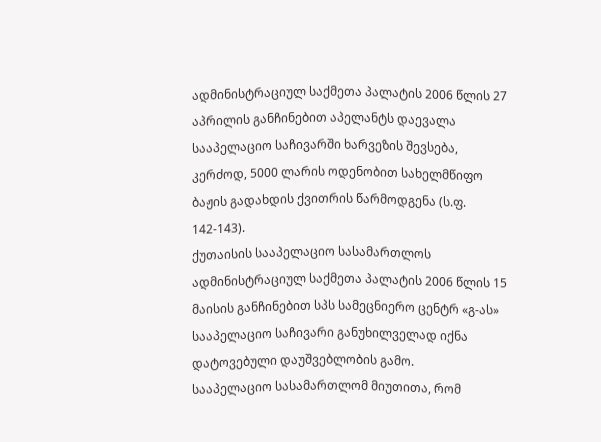ადმინისტრაციულ საქმეთა პალატის 2006 წლის 27 აპრილის განჩინებით აპელანტს დაევალა სააპელაციო საჩივარში ხარვეზის შევსება, კერძოდ, 5000 ლარის ოდენობით სახელმწიფო ბაჟის გადახდის ქვითრის წარმოდგენა (ს.ფ. 142-143).
ქუთაისის სააპელაციო სასამართლოს ადმინისტრაციულ საქმეთა პალატის 2006 წლის 15 მაისის განჩინებით სპს სამეცნიერო ცენტრ «გ-ას» სააპელაციო საჩივარი განუხილველად იქნა დატოვებული დაუშვებლობის გამო.
სააპელაციო სასამართლომ მიუთითა, რომ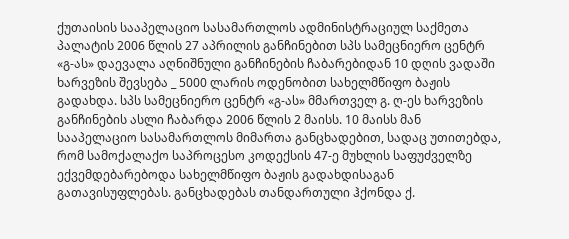ქუთაისის სააპელაციო სასამართლოს ადმინისტრაციულ საქმეთა პალატის 2006 წლის 27 აპრილის განჩინებით სპს სამეცნიერო ცენტრ «გ-ას» დაევალა აღნიშნული განჩინების ჩაბარებიდან 10 დღის ვადაში ხარვეზის შევსება _ 5000 ლარის ოდენობით სახელმწიფო ბაჟის გადახდა. სპს სამეცნიერო ცენტრ «გ-ას» მმართველ გ. ღ-ეს ხარვეზის განჩინების ასლი ჩაბარდა 2006 წლის 2 მაისს. 10 მაისს მან სააპელაციო სასამართლოს მიმართა განცხადებით, სადაც უთითებდა, რომ სამოქალაქო საპროცესო კოდექსის 47-ე მუხლის საფუძველზე ექვემდებარებოდა სახელმწიფო ბაჟის გადახდისაგან გათავისუფლებას. განცხადებას თანდართული ჰქონდა ქ.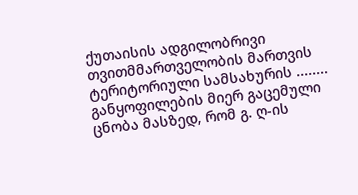ქუთაისის ადგილობრივი თვითმმართველობის მართვის ტერიტორიული სამსახურის ........ განყოფილების მიერ გაცემული ცნობა მასზედ, რომ გ. ღ-ის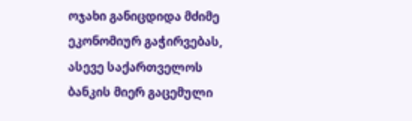ოჯახი განიცდიდა მძიმე ეკონომიურ გაჭირვებას, ასევე საქართველოს ბანკის მიერ გაცემული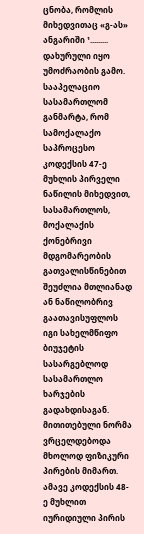ცნობა, რომლის მიხედვითაც «გ-ას» ანგარიში ¹......... დახურული იყო უმოძრაობის გამო.
სააპელაციო სასამართლომ განმარტა, რომ სამოქალაქო საპროცესო კოდექსის 47-ე მუხლის პირველი ნაწილის მიხედვით, სასამართლოს, მოქალაქის ქონებრივი მდგომარეობის გათვალისწინებით შეუძლია მთლიანად ან ნაწილობრივ გაათავისუფლოს იგი სახელმწიფო ბიუჯეტის სასარგებლოდ სასამართლო ხარჯების გადახდისაგან. მითითებული ნორმა ვრცელდებოდა მხოლოდ ფიზიკური პირების მიმართ. ამავე კოდექსის 48-ე მუხლით იურიდიული პირის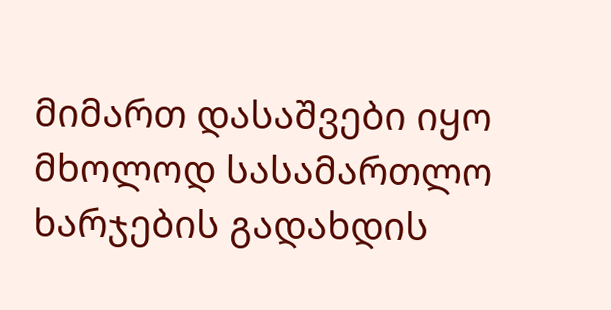მიმართ დასაშვები იყო მხოლოდ სასამართლო ხარჯების გადახდის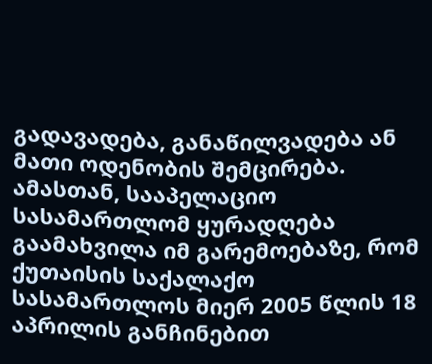გადავადება, განაწილვადება ან მათი ოდენობის შემცირება. ამასთან, სააპელაციო სასამართლომ ყურადღება გაამახვილა იმ გარემოებაზე, რომ ქუთაისის საქალაქო სასამართლოს მიერ 2005 წლის 18 აპრილის განჩინებით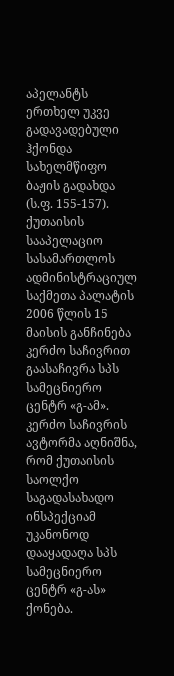აპელანტს ერთხელ უკვე გადავადებული ჰქონდა სახელმწიფო ბაჟის გადახდა (ს.ფ. 155-157).
ქუთაისის სააპელაციო სასამართლოს ადმინისტრაციულ საქმეთა პალატის 2006 წლის 15 მაისის განჩინება კერძო საჩივრით გაასაჩივრა სპს სამეცნიერო ცენტრ «გ-ამ».
კერძო საჩივრის ავტორმა აღნიშნა, რომ ქუთაისის საოლქო საგადასახადო ინსპექციამ უკანონოდ დააყადაღა სპს სამეცნიერო ცენტრ «გ-ას» ქონება.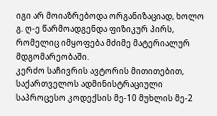იგი არ მოიაზრებოდა ორგანიზაციად, ხოლო გ. ღ-ე წარმოადგენდა ფიზიკურ პირს, რომელიც იმყოფება მძიმე მატერიალურ მდგომარეობაში.
კერძო საჩივრის ავტორის მითითებით, საქართველოს ადმინისტრაციული საპროცესო კოდექსის მე-10 მუხლის მე-2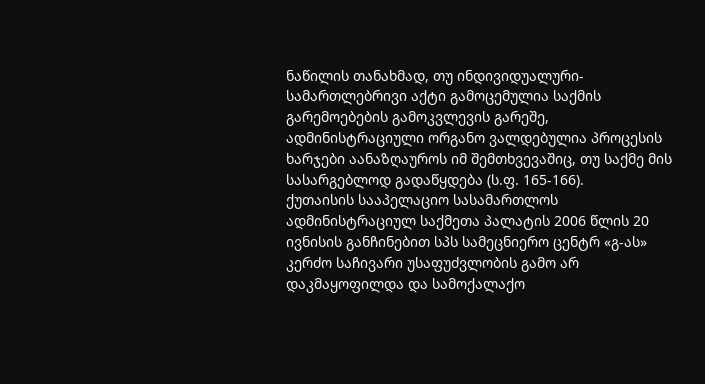ნაწილის თანახმად, თუ ინდივიდუალური-სამართლებრივი აქტი გამოცემულია საქმის გარემოებების გამოკვლევის გარეშე, ადმინისტრაციული ორგანო ვალდებულია პროცესის ხარჯები აანაზღაუროს იმ შემთხვევაშიც, თუ საქმე მის სასარგებლოდ გადაწყდება (ს.ფ. 165-166).
ქუთაისის სააპელაციო სასამართლოს ადმინისტრაციულ საქმეთა პალატის 2006 წლის 20 ივნისის განჩინებით სპს სამეცნიერო ცენტრ «გ-ას» კერძო საჩივარი უსაფუძვლობის გამო არ დაკმაყოფილდა და სამოქალაქო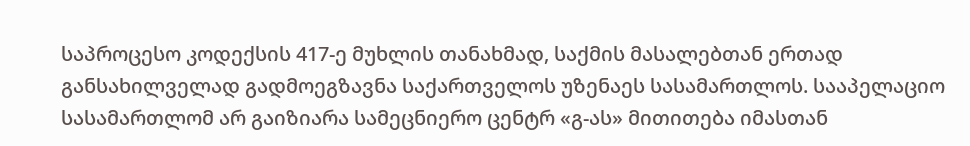საპროცესო კოდექსის 417-ე მუხლის თანახმად, საქმის მასალებთან ერთად განსახილველად გადმოეგზავნა საქართველოს უზენაეს სასამართლოს. სააპელაციო სასამართლომ არ გაიზიარა სამეცნიერო ცენტრ «გ-ას» მითითება იმასთან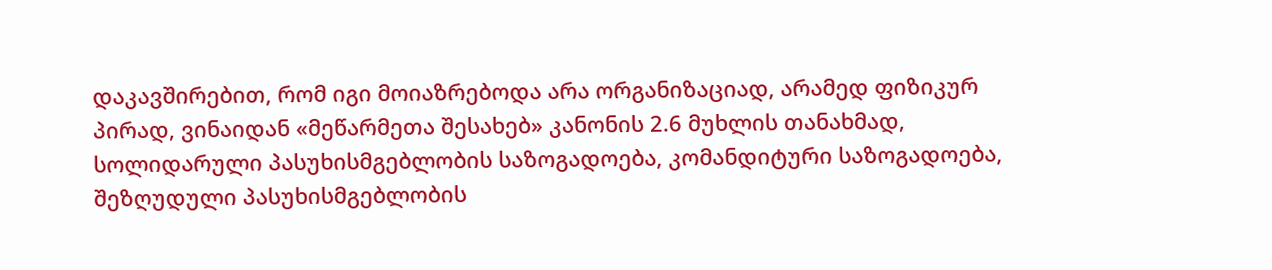დაკავშირებით, რომ იგი მოიაზრებოდა არა ორგანიზაციად, არამედ ფიზიკურ პირად, ვინაიდან «მეწარმეთა შესახებ» კანონის 2.6 მუხლის თანახმად, სოლიდარული პასუხისმგებლობის საზოგადოება, კომანდიტური საზოგადოება, შეზღუდული პასუხისმგებლობის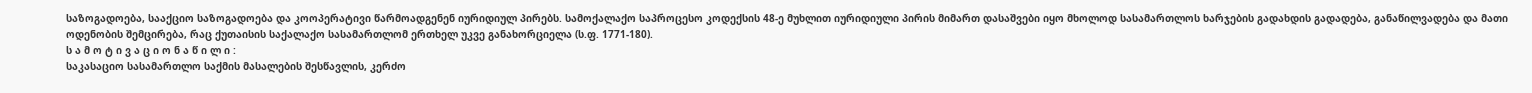საზოგადოება, სააქციო საზოგადოება და კოოპერატივი წარმოადგენენ იურიდიულ პირებს. სამოქალაქო საპროცესო კოდექსის 48-ე მუხლით იურიდიული პირის მიმართ დასაშვები იყო მხოლოდ სასამართლოს ხარჯების გადახდის გადადება, განაწილვადება და მათი ოდენობის შემცირება, რაც ქუთაისის საქალაქო სასამართლომ ერთხელ უკვე განახორციელა (ს.ფ. 1771-180).
ს ა მ ო ტ ი ვ ა ც ი ო ნ ა წ ი ლ ი :
საკასაციო სასამართლო საქმის მასალების შესწავლის, კერძო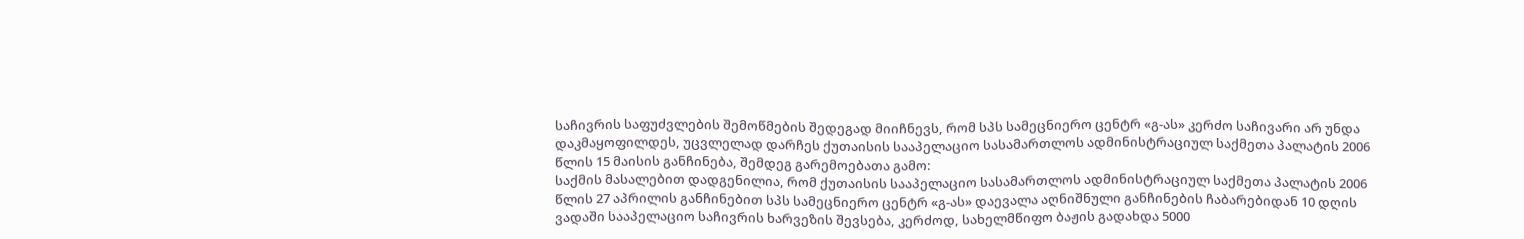საჩივრის საფუძვლების შემოწმების შედეგად მიიჩნევს, რომ სპს სამეცნიერო ცენტრ «გ-ას» კერძო საჩივარი არ უნდა დაკმაყოფილდეს, უცვლელად დარჩეს ქუთაისის სააპელაციო სასამართლოს ადმინისტრაციულ საქმეთა პალატის 2006 წლის 15 მაისის განჩინება, შემდეგ გარემოებათა გამო:
საქმის მასალებით დადგენილია, რომ ქუთაისის სააპელაციო სასამართლოს ადმინისტრაციულ საქმეთა პალატის 2006 წლის 27 აპრილის განჩინებით სპს სამეცნიერო ცენტრ «გ-ას» დაევალა აღნიშნული განჩინების ჩაბარებიდან 10 დღის ვადაში სააპელაციო საჩივრის ხარვეზის შევსება, კერძოდ, სახელმწიფო ბაჟის გადახდა 5000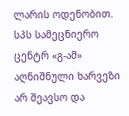ლარის ოდენობით. სპს სამეცნიერო ცენტრ «გ-ამ» აღნიშნული ხარვეზი არ შეავსო და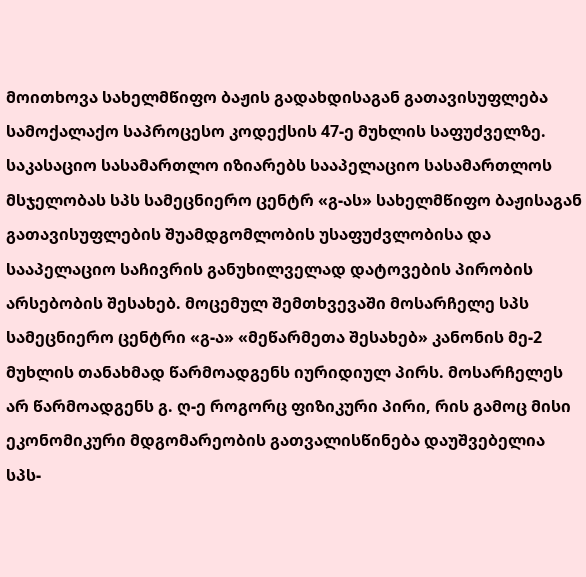მოითხოვა სახელმწიფო ბაჟის გადახდისაგან გათავისუფლება სამოქალაქო საპროცესო კოდექსის 47-ე მუხლის საფუძველზე. საკასაციო სასამართლო იზიარებს სააპელაციო სასამართლოს მსჯელობას სპს სამეცნიერო ცენტრ «გ-ას» სახელმწიფო ბაჟისაგან გათავისუფლების შუამდგომლობის უსაფუძვლობისა და სააპელაციო საჩივრის განუხილველად დატოვების პირობის არსებობის შესახებ. მოცემულ შემთხვევაში მოსარჩელე სპს სამეცნიერო ცენტრი «გ-ა» «მეწარმეთა შესახებ» კანონის მე-2 მუხლის თანახმად წარმოადგენს იურიდიულ პირს. მოსარჩელეს არ წარმოადგენს გ. ღ-ე როგორც ფიზიკური პირი, რის გამოც მისი ეკონომიკური მდგომარეობის გათვალისწინება დაუშვებელია სპს-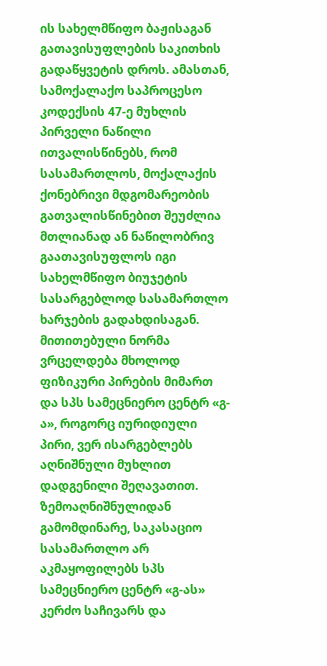ის სახელმწიფო ბაჟისაგან გათავისუფლების საკითხის გადაწყვეტის დროს. ამასთან, სამოქალაქო საპროცესო კოდექსის 47-ე მუხლის პირველი ნაწილი ითვალისწინებს, რომ სასამართლოს, მოქალაქის ქონებრივი მდგომარეობის გათვალისწინებით შეუძლია მთლიანად ან ნაწილობრივ გაათავისუფლოს იგი სახელმწიფო ბიუჯეტის სასარგებლოდ სასამართლო ხარჯების გადახდისაგან. მითითებული ნორმა ვრცელდება მხოლოდ ფიზიკური პირების მიმართ და სპს სამეცნიერო ცენტრ «გ-ა», როგორც იურიდიული პირი, ვერ ისარგებლებს აღნიშნული მუხლით დადგენილი შეღავათით.
ზემოაღნიშნულიდან გამომდინარე, საკასაციო სასამართლო არ აკმაყოფილებს სპს სამეცნიერო ცენტრ «გ-ას» კერძო საჩივარს და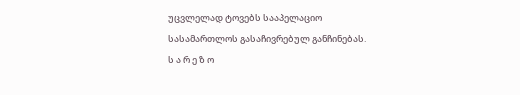უცვლელად ტოვებს სააპელაციო სასამართლოს გასაჩივრებულ განჩინებას.
ს ა რ ე ზ ო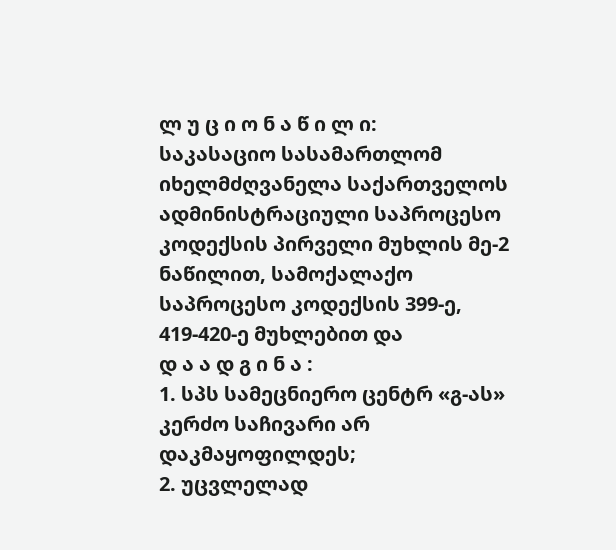ლ უ ც ი ო ნ ა წ ი ლ ი:
საკასაციო სასამართლომ იხელმძღვანელა საქართველოს ადმინისტრაციული საპროცესო კოდექსის პირველი მუხლის მე-2 ნაწილით, სამოქალაქო საპროცესო კოდექსის 399-ე, 419-420-ე მუხლებით და
დ ა ა დ გ ი ნ ა :
1. სპს სამეცნიერო ცენტრ «გ-ას» კერძო საჩივარი არ დაკმაყოფილდეს;
2. უცვლელად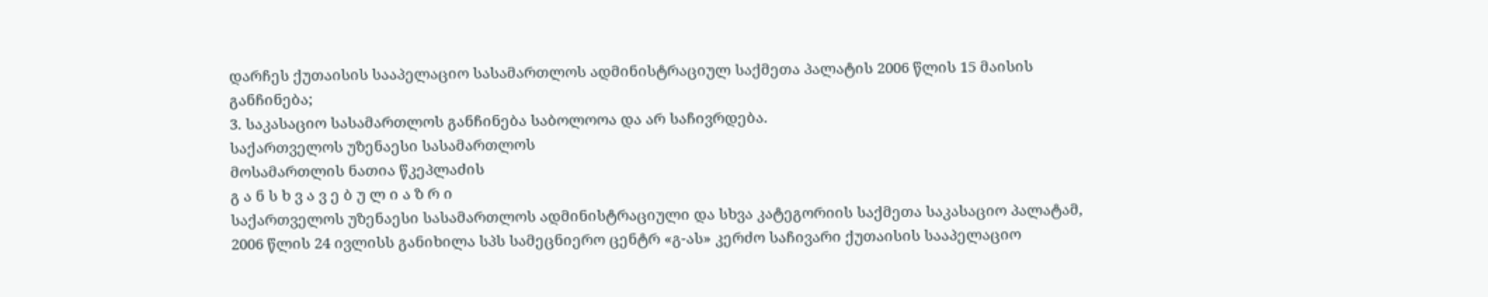დარჩეს ქუთაისის სააპელაციო სასამართლოს ადმინისტრაციულ საქმეთა პალატის 2006 წლის 15 მაისის განჩინება;
3. საკასაციო სასამართლოს განჩინება საბოლოოა და არ საჩივრდება.
საქართველოს უზენაესი სასამართლოს
მოსამართლის ნათია წკეპლაძის
გ ა ნ ს ხ ვ ა ვ ე ბ უ ლ ი ა ზ რ ი
საქართველოს უზენაესი სასამართლოს ადმინისტრაციული და სხვა კატეგორიის საქმეთა საკასაციო პალატამ, 2006 წლის 24 ივლისს განიხილა სპს სამეცნიერო ცენტრ «გ-ას» კერძო საჩივარი ქუთაისის სააპელაციო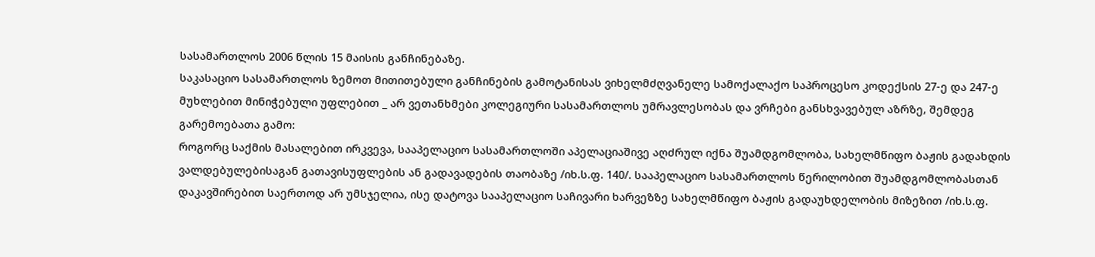სასამართლოს 2006 წლის 15 მაისის განჩინებაზე.
საკასაციო სასამართლოს ზემოთ მითითებული განჩინების გამოტანისას ვიხელმძღვანელე სამოქალაქო საპროცესო კოდექსის 27-ე და 247-ე მუხლებით მინიჭებული უფლებით _ არ ვეთანხმები კოლეგიური სასამართლოს უმრავლესობას და ვრჩები განსხვავებულ აზრზე, შემდეგ გარემოებათა გამო:
როგორც საქმის მასალებით ირკვევა, სააპელაციო სასამართლოში აპელაციაშივე აღძრულ იქნა შუამდგომლობა, სახელმწიფო ბაჟის გადახდის ვალდებულებისაგან გათავისუფლების ან გადავადების თაობაზე /იხ.ს.ფ. 140/. სააპელაციო სასამართლოს წერილობით შუამდგომლობასთან დაკავშირებით საერთოდ არ უმსჯელია, ისე დატოვა სააპელაციო საჩივარი ხარვეზზე სახელმწიფო ბაჟის გადაუხდელობის მიზეზით /იხ.ს.ფ.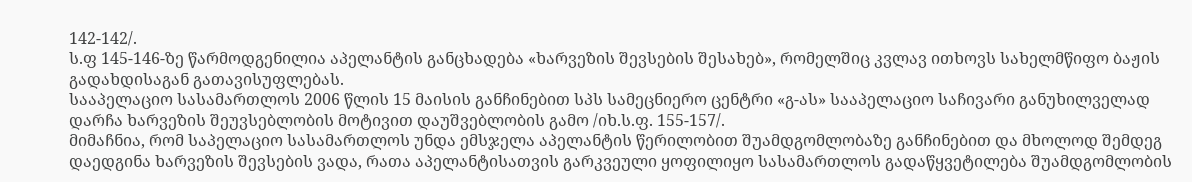142-142/.
ს.ფ 145-146-ზე წარმოდგენილია აპელანტის განცხადება «ხარვეზის შევსების შესახებ», რომელშიც კვლავ ითხოვს სახელმწიფო ბაჟის გადახდისაგან გათავისუფლებას.
სააპელაციო სასამართლოს 2006 წლის 15 მაისის განჩინებით სპს სამეცნიერო ცენტრი «გ-ას» სააპელაციო საჩივარი განუხილველად დარჩა ხარვეზის შეუვსებლობის მოტივით დაუშვებლობის გამო /იხ.ს.ფ. 155-157/.
მიმაჩნია, რომ საპელაციო სასამართლოს უნდა ემსჯელა აპელანტის წერილობით შუამდგომლობაზე განჩინებით და მხოლოდ შემდეგ დაედგინა ხარვეზის შევსების ვადა, რათა აპელანტისათვის გარკვეული ყოფილიყო სასამართლოს გადაწყვეტილება შუამდგომლობის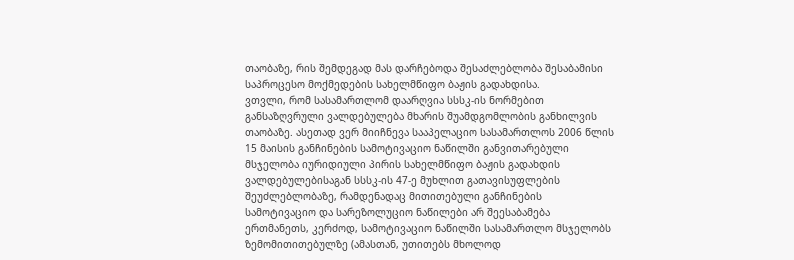თაობაზე, რის შემდეგად მას დარჩებოდა შესაძლებლობა შესაბამისი საპროცესო მოქმედების სახელმწიფო ბაჟის გადახდისა.
ვთვლი, რომ სასამართლომ დაარღვია სსსკ-ის ნორმებით განსაზღვრული ვალდებულება მხარის შუამდგომლობის განხილვის თაობაზე. ასეთად ვერ მიიჩნევა სააპელაციო სასამართლოს 2006 წლის 15 მაისის განჩინების სამოტივაციო ნაწილში განვითარებული მსჯელობა იურიდიული პირის სახელმწიფო ბაჟის გადახდის ვალდებულებისაგან სსსკ-ის 47-ე მუხლით გათავისუფლების შეუძლებლობაზე, რამდენადაც მითითებული განჩინების სამოტივაციო და სარეზოლუციო ნაწილები არ შეესაბამება ერთმანეთს, კერძოდ, სამოტივაციო ნაწილში სასამართლო მსჯელობს ზემომითითებულზე (ამასთან, უთითებს მხოლოდ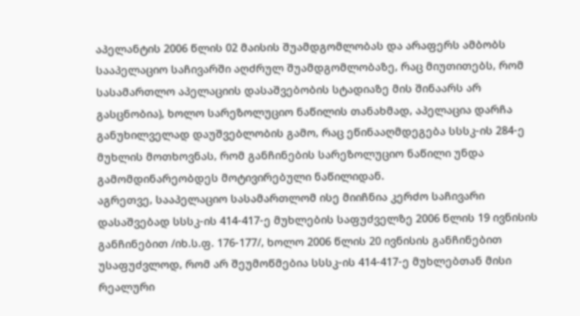აპელანტის 2006 წლის 02 მაისის შუამდგომლობას და არაფერს ამბობს სააპელაციო საჩივარში აღძრულ შუამდგომლობაზე, რაც მიუთითებს, რომ სასამართლო აპელაციის დასაშვებობის სტადიაზე მის შინაარს არ გასცნობია), ხოლო სარეზოლუციო ნაწილის თანახმად, აპელაცია დარჩა განუხილველად დაუშვებლობის გამო, რაც ეწინააღმდეგება სსსკ-ის 284-ე მუხლის მოთხოვნას, რომ განჩინების სარეზოლუციო ნაწილი უნდა გამომდინარეობდეს მოტივირებული ნაწილიდან.
აგრეთვე, სააპელაციო სასამართლომ ისე მიიჩნია კერძო საჩივარი დასაშვებად სსსკ-ის 414-417-ე მუხლების საფუძველზე 2006 წლის 19 ივნისის განჩინებით /იხ.ს.ფ. 176-177/, ხოლო 2006 წლის 20 ივნისის განჩინებით უსაფუძვლოდ, რომ არ შეუმოწმებია სსსკ-ის 414-417-ე მუხლებთან მისი რეალური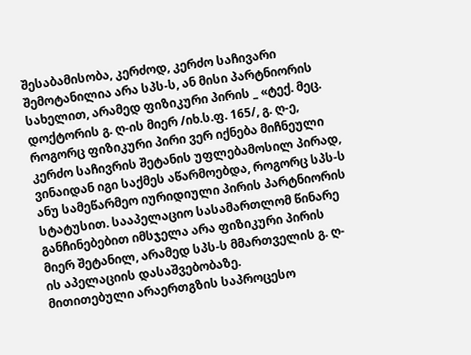შესაბამისობა, კერძოდ, კერძო საჩივარი შემოტანილია არა სპს-ს, ან მისი პარტნიორის სახელით, არამედ ფიზიკური პირის _ «ტექ. მეც. დოქტორის გ. ღ-ის მიერ /იხ.ს.ფ. 165/, გ. ღ-ე, როგორც ფიზიკური პირი ვერ იქნება მიჩნეული კერძო საჩივრის შეტანის უფლებამოსილ პირად, ვინაიდან იგი საქმეს აწარმოებდა, როგორც სპს-ს ანუ სამეწარმეო იურიდიული პირის პარტნიორის სტატუსით. სააპელაციო სასამართლომ წინარე განჩინებებით იმსჯელა არა ფიზიკური პირის მიერ შეტანილ, არამედ სპს-ს მმართველის გ. ღ-ის აპელაციის დასაშვებობაზე.
მითითებული არაერთგზის საპროცესო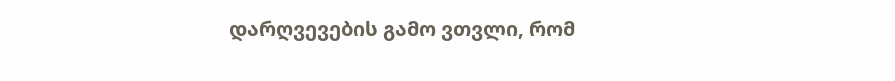დარღვევების გამო ვთვლი, რომ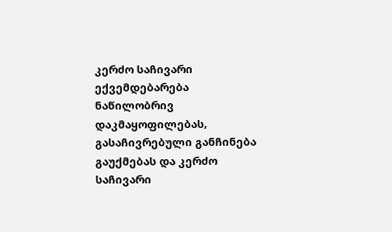კერძო საჩივარი ექვემდებარება ნაწილობრივ დაკმაყოფილებას, გასაჩივრებული განჩინება გაუქმებას და კერძო საჩივარი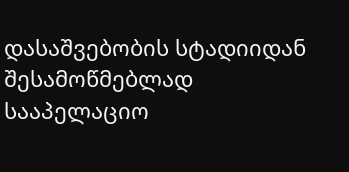დასაშვებობის სტადიიდან შესამოწმებლად სააპელაციო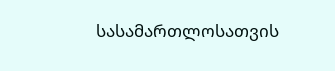სასამართლოსათვის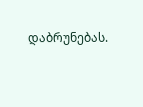დაბრუნებას.